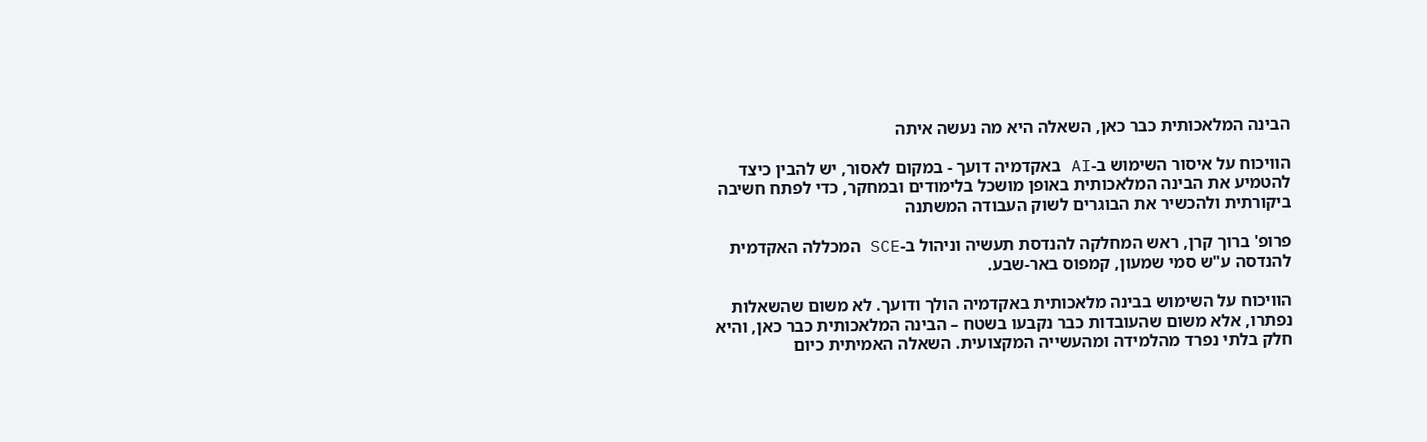הבינה המלאכותית כבר כאן, השאלה היא מה נעשה איתה

הוויכוח על איסור השימוש ב-AI באקדמיה דועך - במקום לאסור, יש להבין כיצד להטמיע את הבינה המלאכותית באופן מושכל בלימודים ובמחקר, כדי לפתח חשיבה ביקורתית ולהכשיר את הבוגרים לשוק העבודה המשתנה

פרופ' ברוך קרן, ראש המחלקה להנדסת תעשיה וניהול ב-SCE המכללה האקדמית להנדסה ע"ש סמי שמעון, קמפוס באר-שבע.

הוויכוח על השימוש בבינה מלאכותית באקדמיה הולך ודועך. לא משום שהשאלות נפתרו, אלא משום שהעובדות כבר נקבעו בשטח – הבינה המלאכותית כבר כאן, והיא חלק בלתי נפרד מהלמידה ומהעשייה המקצועית. השאלה האמיתית כיום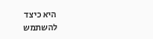היא כיצד להשתמש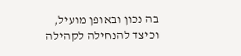בה נכון ובאופן מועיל, וכיצד להנחילה לקהילה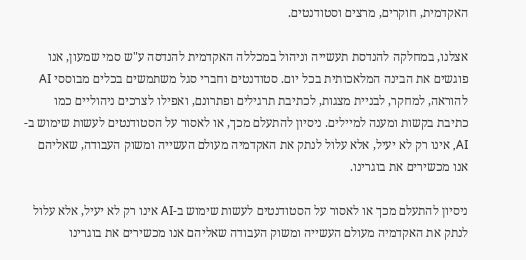האקדמית, חוקרים, מרצים וסטודנטים.

אצלנו, במחלקה להנדסת תעשייה וניהול במכללה האקדמית להנדסה ע"ש סמי שמעון, אנו פוגשים את הבינה המלאכותית בכל יום. סטודנטים וחברי סגל משתמשים בכלים מבוססי AI להוראה, למחקר, לבניית מצגות, לכתיבת תרגילים ופתרונם, ואפילו לצרכים ניהוליים כמו כתיבת בקשות ומענה למיילים. ניסיון להתעלם מכך, או לאסור על הסטודנטים לעשות שימוש ב-AI, אינו רק לא יעיל, אלא עלול לנתק את האקדמיה מעולם העשייה ומשוק העבודה, שאליהם אנו מכשירים את בוגרינו.

ניסיון להתעלם מכך או לאסור על הסטודנטים לעשות שימוש ב-AI אינו רק לא יעיל, אלא עלול לנתק את האקדמיה מעולם העשייה ומשוק העבודה שאליהם אנו מכשירים את בוגרינו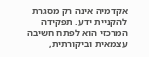אקדמיה אינה רק מסגרת להקניית ידע. תפקידה המרכזי הוא לפתח חשיבה עצמאית וביקורתית,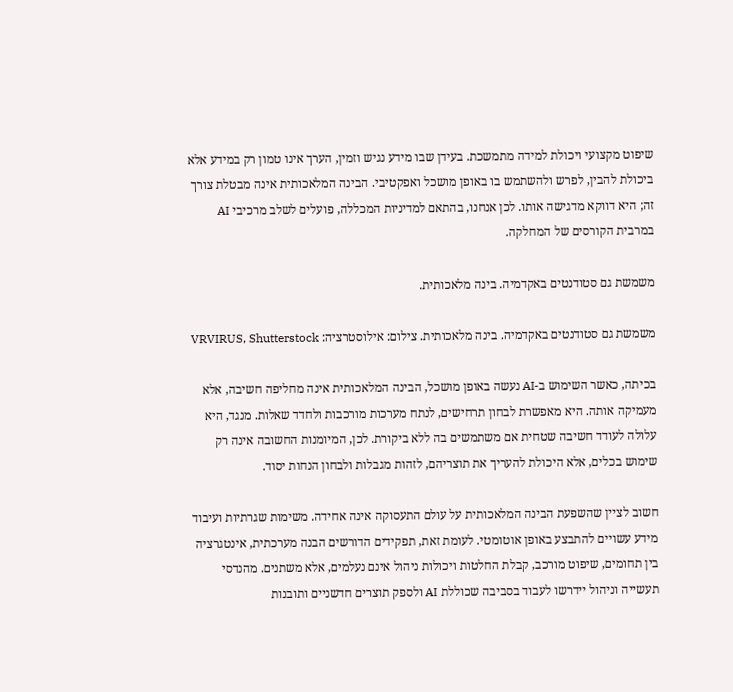שיפוט מקצועי ויכולת למידה מתמשכת. בעידן שבו מידע נגיש וזמין, הערך אינו טמון רק במידע אלא ביכולת להבין, לפרש ולהשתמש בו באופן מושכל ואפקטיבי. הבינה המלאכותית אינה מבטלת צורך זה; היא דווקא מדגישה אותו. לכן אנחנו, בהתאם למדיניות המכללה, פועלים לשלב מרכיבי AI במרבית הקורסים של המחלקה.

משמשת גם סטודנטים באקדמיה. בינה מלאכותית.

משמשת גם סטודנטים באקדמיה. בינה מלאכותית. צילום: אילוסטרציה: VRVIRUS, Shutterstock

בכיתה, כאשר השימוש ב-AI נעשה באופן מושכל, הבינה המלאכותית אינה מחליפה חשיבה, אלא מעמיקה אותה. היא מאפשרת לבחון תרחישים, לנתח מערכות מורכבות ולחדד שאלות. מנגד, היא עלולה לעודד חשיבה שטחית אם משתמשים בה ללא ביקורת. לכן, המיומנות החשובה אינה רק שימוש בכלים, אלא היכולת להעריך את תוצריהם, לזהות מגבלות ולבחון הנחות יסוד.

חשוב לציין שהשפעת הבינה המלאכותית על עולם התעסוקה אינה אחידה. משימות שגרתיות ועיבוד מידע עשויים להתבצע באופן אוטומטי. לעומת זאת, תפקידים הדורשים הבנה מערכתית, אינטגרציה בין תחומים, שיפוט מורכב, קבלת החלטות ויכולות ניהול אינם נעלמים, אלא משתנים. מהנדסי תעשייה וניהול יידרשו לעבוד בסביבה שכוללת AI ולספק תוצרים חדשניים ותובנות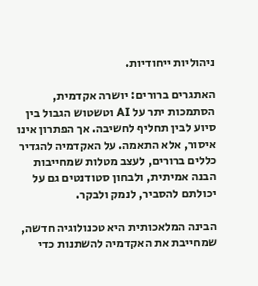ניהוליות ייחודיות.

האתגרים ברורים: יושרה אקדמית, הסתמכות יתר על AI וטשטוש הגבול בין סיוע לבין תחליף לחשיבה. אך הפתרון אינו איסור, אלא התאמה. על האקדמיה להגדיר כללים ברורים, לעצב מטלות שמחייבות הבנה אמיתית, ולבחון סטודנטים גם על יכולתם להסביר, לנמק ולבקר.

הבינה המלאכותית היא טכנולוגיה חדשה, שמחייבת את האקדמיה להשתנות כדי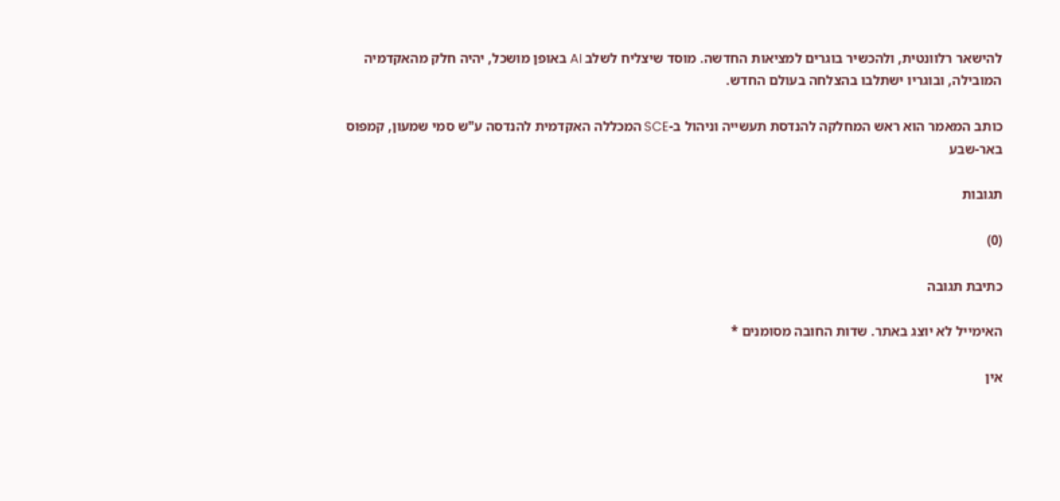להישאר רלוונטית, ולהכשיר בוגרים למציאות החדשה. מוסד שיצליח לשלב AI באופן מושכל, יהיה חלק מהאקדמיה המובילה, ובוגריו ישתלבו בהצלחה בעולם החדש.

כותב המאמר הוא ראש המחלקה להנדסת תעשייה וניהול ב-SCE המכללה האקדמית להנדסה ע"ש סמי שמעון, קמפוס באר-שבע

תגובות

(0)

כתיבת תגובה

האימייל לא יוצג באתר. שדות החובה מסומנים *

אין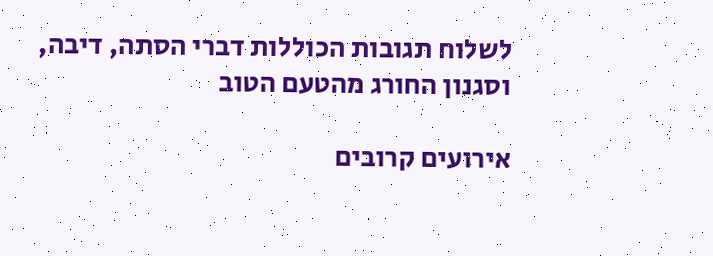לשלוח תגובות הכוללות דברי הסתה, דיבה, וסגנון החורג מהטעם הטוב

אירועים קרובים